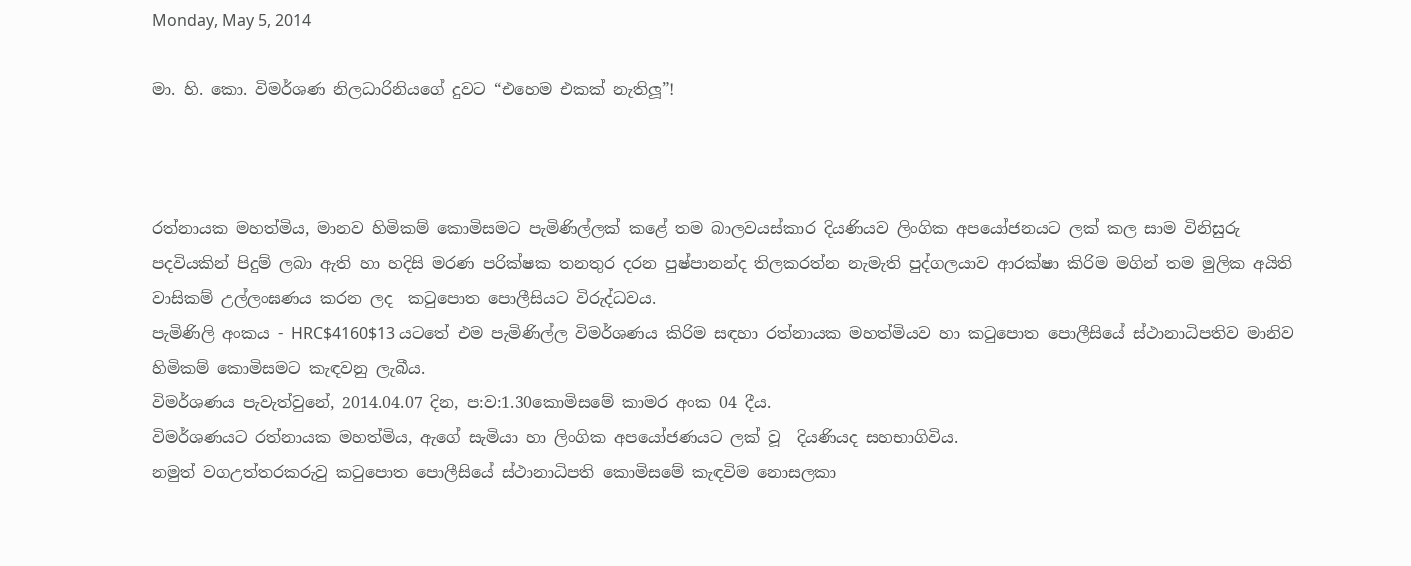Monday, May 5, 2014

මා. හි. කො. විමර්ශණ නිලධාරිනියගේ දුවට “එහෙම එකක් නැතිලූ”!



රත්නායක මහත්මිය, මානව හිමිකම් කොමිසමට පැමිණිල්ලක් කළේ තම බාලවයස්කාර දියණියව ලිංගික අපයෝජනයට ලක් කල සාම විනිසුරු පදවියකින් පිදුම් ලබා ඇති හා හදිසි මරණ පරික්ෂක තනතුර දරන පුෂ්පානන්ද තිලකරත්න නැමැති පුද්ගලයාව ආරක්ෂා කිරිම මගින් තම මුලික අයිති වාසිකම් උල්ලංඝණය කරන ලද  කටුපොත පොලීසියට විරුද්ධවය.
පැමිණිලි අංකය - HRC$4160$13 යටතේ එම පැමිණිල්ල විමර්ශණය කිරිම සඳහා රත්නායක මහත්මියව හා කටුපොත පොලීසියේ ස්ථානාධිපතිව මානිව හිමිකම් කොමිසමට කැඳවනු ලැබීය.
විමර්ශණය පැවැත්වුනේ, 2014.04.07 දින, ප:ව:1.30කොමිසමේ කාමර අංක 04 දීය.
විමර්ශණයට රත්නායක මහත්මිය, ඇගේ සැමියා හා ලිංගික අපයෝජණයට ලක් වූ  දියණියද සහභාගිවිය.
නමුත් වගඋත්තරකරුවු කටුපොත පොලීසියේ ස්ථානාධිපති කොමිසමේ කැඳවිම නොසලකා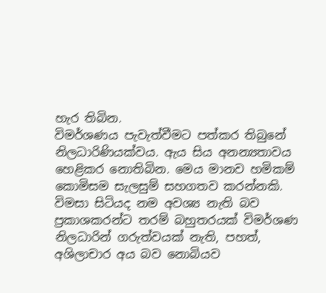හැර තිබින.
විමර්ශණය පැවැත්වීමට පත්කර තිබුනේ නිලධාරිණියක්වය. ඇය සිය අනන්‍යතාවය හෙළිකර නොතිබින. මෙය මානව හමිකම් කොමිසම සැලසුම් සහගතව කරන්නකි. විමසා සිටියද නම අවශ්‍ය නැති බව ප්‍රකාශකරන්ට තරම් බහුතරයක් විමර්ශණ නිලධාරින් ගරුත්වයක් නැති, පහත්, අශිලාචාර අය බව නොබියව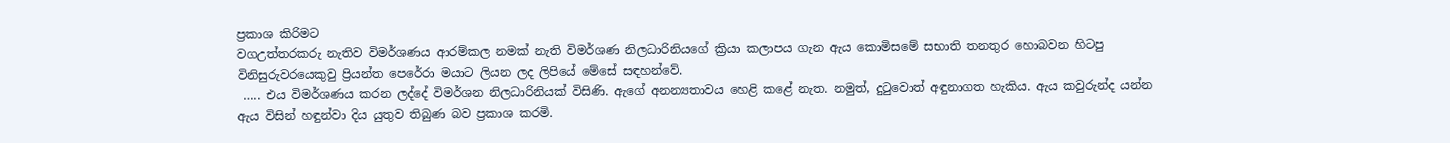ප්‍රකාශ කිරිමට
වගඋත්තරකරු නැතිව විමර්ශණය ආරම්කල නමක් නැති විමර්ශණ නිලධාරිනියගේ ක්‍රියා කලාපය ගැන ඇය කොමිසමේ සභාති තනතුර හොබවන හිටපු විනිසුරුවරයෙකුවු ප්‍රියන්ත පෙරේරා මයාට ලියන ලද ලිපියේ මේසේ සඳහන්වේ.
 ….. එය විමර්ශණය කරන ලද්දේ විමර්ශන නිලධාරිනියක් විසිණි. ඇගේ අනන්‍යතාවය හෙළි කළේ නැත. නමුත්, දුටුවොත් අඳුනාගත හැකිය. ඇය කවුරුන්ද යන්න ඇය විසින් හඳුන්වා දිය යුතුව තිබුණ බව ප්‍රකාශ කරමි.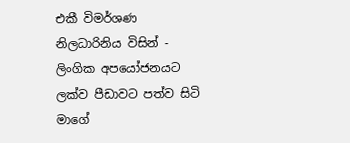එකී විමර්ශණ නිලධාරිනිය විසින් - ලිංගික අපයෝජනයට ලක්ව පීඩාවට පත්ව සිටි මාගේ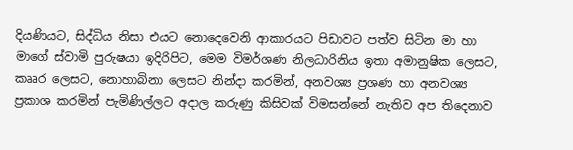දියණියට, සිද්ධිය නිසා එයට නොදෙවෙනි ආකාරයට පිඩාවට පත්ව සිටින මා හා මාගේ ස්වාමි පුරුෂයා ඉදිරිපිට, මෙම විමර්ශණ නිලධාරිනිය ඉතා අමානුෂික ලෙසට, කෲර ලෙසට, නොහාබිනා ලෙසට නින්දා කරමින්, අනවශ්‍ය ප්‍රශණ හා අනවශ්‍ය ප්‍රකාශ කරමින් පැමිණිල්ලට අදාල කරුණු කිසිවක් විමසන්නේ නැතිව අප තිදෙනාව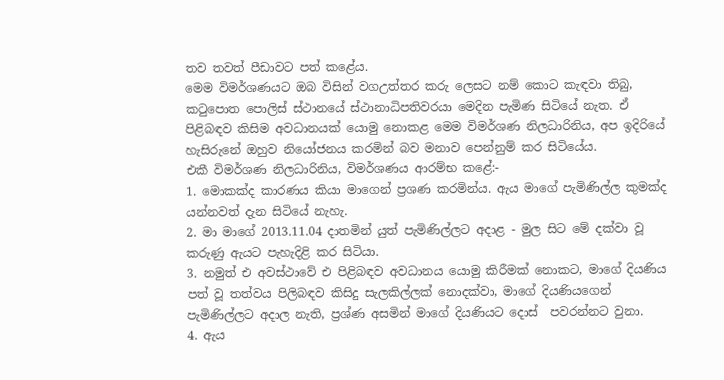තව තවත් පීඩාවට පත් කළේය.
මෙම විමර්ශණයට ඔබ විසින් වගඋත්තර කරු ලෙසට නම් කොට කැඳවා තිබු, කටුපොත පොලිස් ස්ථානයේ ස්ථානාධිපතිවරයා මෙදින පැමිණ සිටියේ නැත. ඒ පිළිබඳව කිසිම අවධානයක් යොමු නොකළ මෙම විමර්ශණ නිලධාරිනිය, අප ඉදිරියේ හැසිරුනේ ඔහුව නියෝජනය කරමින් බව මනාව පෙන්නුම් කර සිටියේය.
එකී විමර්ශණ නිලධාරිනිය, විමර්ශණය ආරම්භ කළේ:-
1. මොකක්ද කාරණය කියා මාගෙන් ප්‍රශණ කරමින්ය. ඇය මාගේ පැමිණිල්ල කුමක්ද යන්නවත් දැන සිටියේ නැහැ.
2. මා මාගේ 2013.11.04 දාතමින් යුත් පැමිණිල්ලට අදාළ - මුල සිට මේ දක්වා වූ කරුණු ඇයට පැහැදිළි කර සිටියා.
3. නමුත් එ අවස්ථාවේ එ පිළිබඳව අවධානය යොමු කිරීමක් නොකට, මාගේ දියණිය පත් වූ තත්වය පිලිබඳව කිසිදු සැලකිල්ලක් නොදක්වා, මාගේ දියණියගෙන් පැමිණිල්ලට අදාල නැති, ප්‍රශ්ණ අසමින් මාගේ දියණියට දොස්  පවරන්නට වුනා.
4. ඇය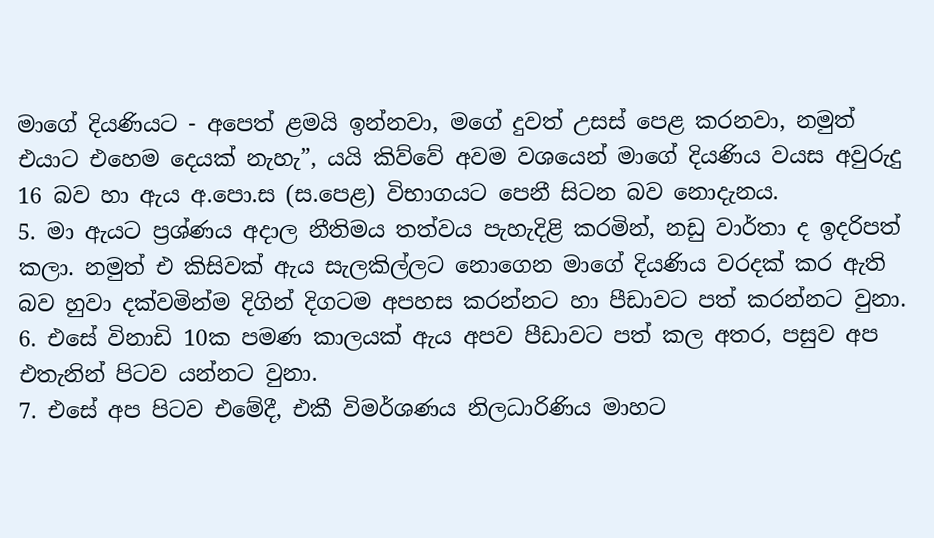මාගේ දියණියට - අපෙත් ළමයි ඉන්නවා, මගේ දුවත් උසස් පෙළ කරනවා, නමුත් එයාට එහෙම දෙයක් නැහැ”, යයි කිව්වේ අවම වශයෙන් මාගේ දියණිය වයස අවුරුදු 16 බව හා ඇය අ.පො.ස (ස.පෙළ) විභාගයට පෙනී සිටන බව නොදැනය.
5. මා ඇයට ප්‍රශ්ණය අදාල නීතිමය තත්වය පැහැදිළි කරමින්, නඩු වාර්තා ද ඉදරිපත් කලා. නමුත් එ කිසිවක් ඇය සැලකිල්ලට නොගෙන මාගේ දියණිය වරදක් කර ඇති බව හුවා දක්වමින්ම දිගින් දිගටම අපහස කරන්නට හා පීඩාවට පත් කරන්නට වුනා.
6. එසේ විනාඩි 10ක පමණ කාලයක් ඇය අපව පීඩාවට පත් කල අතර, පසුව අප එතැනින් පිටව යන්නට වුනා.
7. එසේ අප පිටව එමේදී, එකී විමර්ශණය නිලධාරිණිය මාහට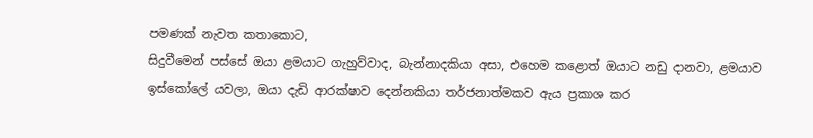පමණක් නැවත කතාකොට,
සිදුවීමෙන් පස්සේ ඔයා ළමයාට ගැහුව්වාද, බැන්නාදකියා අසා, එහෙම කළොත් ඔයාට නඩු දානවා, ළමයාව ඉස්කෝලේ යවලා, ඔයා දැඩි ආරක්ෂාව දෙන්නකියා තර්ජනාත්මකව ඇය ප්‍රකාශ කර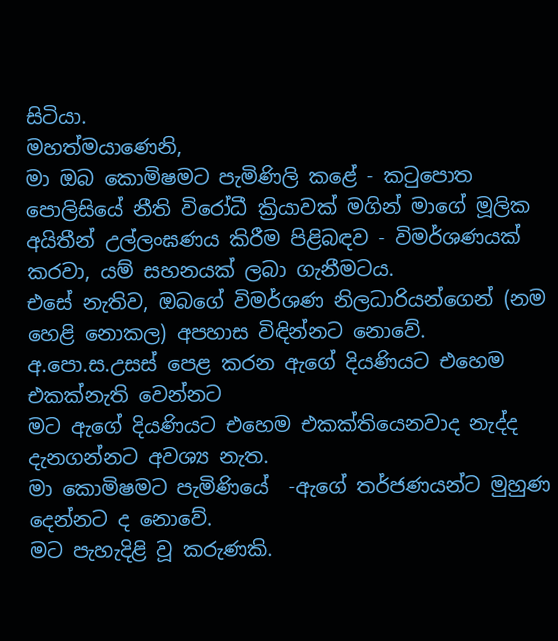සිටියා.
මහත්මයාණෙනි,
මා ඔබ කොමිෂමට පැමිණිලි කළේ - කටුපොත පොලිසියේ නීති විරෝධී ක්‍රියාවක් මගින් මාගේ මූලික අයිතීන් උල්ලංඝණය කිරීම පිළිබඳව - විමර්ශණයක් කරවා, යම් සහනයක් ලබා ගැනීමටය.
එසේ නැතිව, ඔබගේ විමර්ශණ නිලධාරියන්ගෙන් (නම හෙළි නොකල) අපහාස විඳින්නට නොවේ.
අ.පො.ස.උසස් පෙළ කරන ඇගේ දියණියට එහෙම එකක්නැති වෙන්නට
මට ඇගේ දියණියට එහෙම එකක්තියෙනවාද නැද්ද දැනගන්නට අවශ්‍ය නැත.
මා කොමිෂමට පැමිණියේ  -ඇගේ තර්ජණයන්ට මුහුණ දෙන්නට ද නොවේ.
මට පැහැදිළි වූ කරුණකි.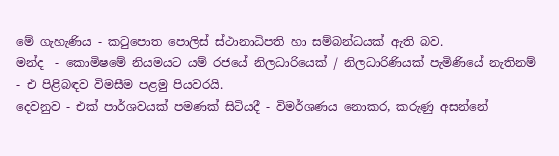මේ ගැහැණිය - කටුපොත පොලිස් ස්ථානාධිපති හා සම්බන්ධයක් ඇති බව.
මන්ද  - කොමිෂමේ නියමයට යම් රජයේ නිලධාරියෙක් / නිලධාරිණියක් පැමිණියේ නැතිනම්  - එ පිළිබඳව විමසීම පළමු පියවරයි.
දෙවනුව - එක් පාර්ශවයක් පමණක් සිටියදී - විමර්ශණය නොකර, කරුණු අසන්නේ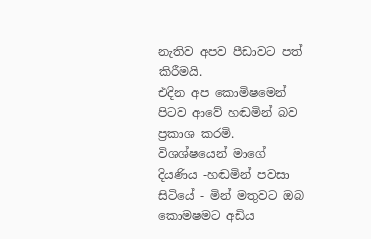නැතිව අපව පීඩාවට පත් කිරීමයි.
එදින අප කොමිෂමෙන් පිටව ආවේ හඬමින් බව ප්‍රකාශ කරමි. විශශ්ෂයෙන් මාගේ දියණිය -හඬමින් පවසා සිටියේ - මින් මතුවට ඔබ කොමෂමට අඩිය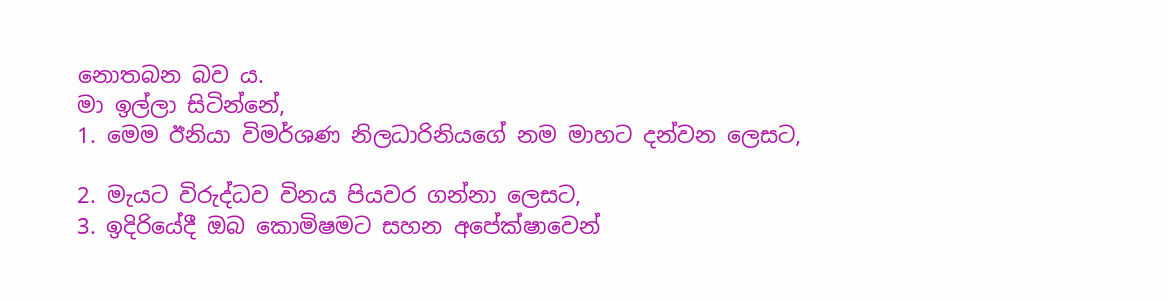නොතබන බව ය.
මා ඉල්ලා සිටින්නේ,
1. මෙම ඊනියා විමර්ශණ නිලධාරිනියගේ නම මාහට දන්වන ලෙසට,

2. මැයට විරුද්ධව විනය පියවර ගන්නා ලෙසට,
3. ඉදිරියේදී ඔබ කොමිෂමට සහන අපේක්ෂාවෙන්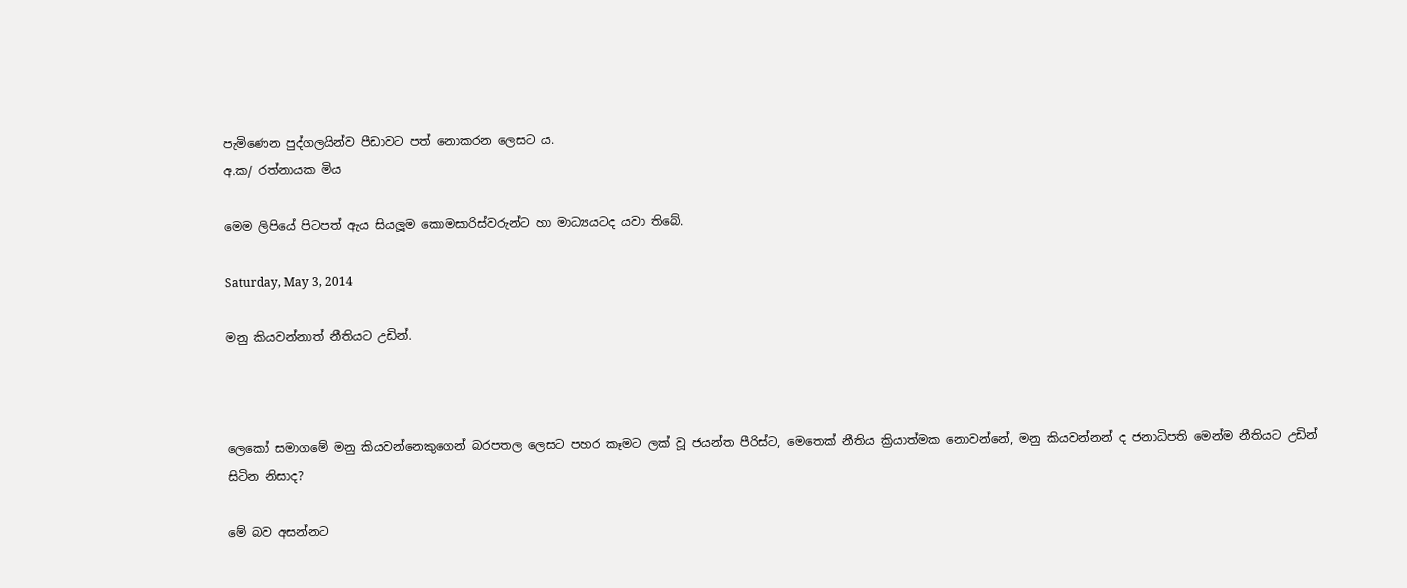පැමිණෙන පුද්ගලයින්ව පීඩාවට පත් නොකරන ලෙසට ය.
අ.ක/ රත්නායක මිය

මෙම ලිපියේ පිටපත් ඇය සියලූම කොමසාරිස්වරුන්ට හා මාධ්‍යයටද යවා තිබේ.

Saturday, May 3, 2014

මනු කියවන්නාත් නීතියට උඩින්.



ලෙකෝ සමාගමේ මනු කියවන්නෙකුගෙන් බරපතල ලෙසට පහර කෑමට ලක් වූ ජයන්ත පීරිස්ට, මෙතෙක් නීතිය ක්‍රියාත්මක නොවන්නේ, මනු කියවන්නන් ද ජනාධිපති මෙන්ම නීතියට උඩින් සිටින නිසාද?

මේ බව අසන්නට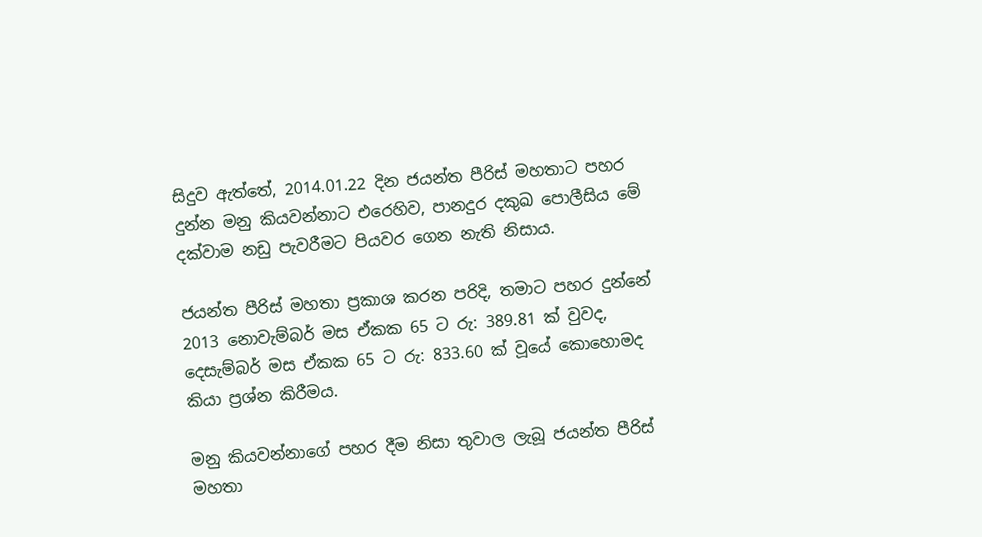සිදුව ඇත්තේ, 2014.01.22 දින ජයන්ත පීරිස් මහතාට පහර දුන්න මනු කියවන්නාට එරෙහිව, පානදුර දකුඛ පොලීසිය මේ දක්වාම නඩු පැවරීමට පියවර ගෙන නැති නිසාය.

ජයන්ත පීරිස් මහතා ප්‍රකාශ කරන පරිදි, තමාට පහර දුන්නේ 2013 නොවැම්බර් මස ඒකක 65 ට රු: 389.81 ක් වුවද, දෙසැම්බර් මස ඒකක 65 ට රු: 833.60 ක් වූයේ කොහොමද කියා ප්‍රශ්න කිරීමය.

මනු කියවන්නාගේ පහර දීම නිසා තුවාල ලැබූ ජයන්ත පීරිස් මහතා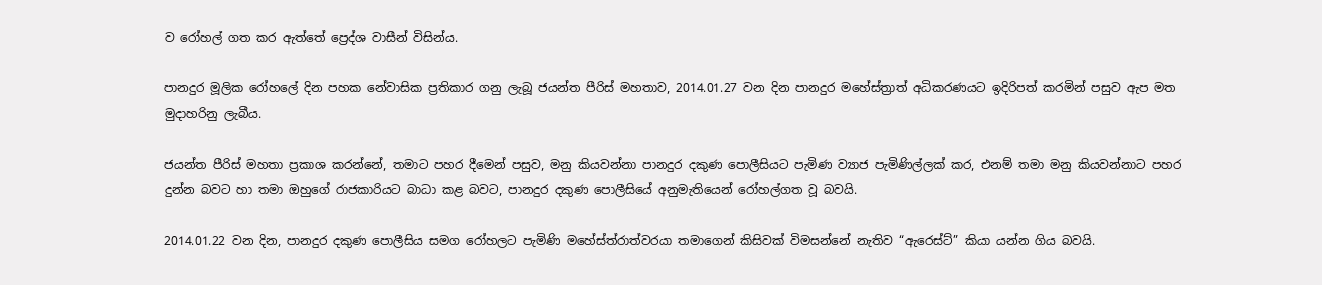ව රෝහල් ගත කර ඇත්තේ ප්‍රෙද්ශ වාසීන් විසින්ය.

පානදුර මූලික රෝහලේ දින පහක නේවාසික ප්‍රතිකාර ගනු ලැබූ ජයන්ත පීරිස් මහතාව, 2014.01.27 වන දින පානදුර මහේස්ත්‍රාත් අධිකරණයට ඉදිරිපත් කරමින් පසුව ඇප මත මුදාහරිනු ලැබීය.

ජයන්ත පීරිස් මහතා ප්‍රකාශ කරන්නේ, තමාට පහර දීමෙන් පසුව, මනු කියවන්නා පානදුර දකුණ පොලීසියට පැමිණ ව්‍යාජ පැමිණිල්ලක් කර, එනම් තමා මනු කියවන්නාට පහර දුන්න බවට හා තමා ඔහුගේ රාජකාරියට බාධා කළ බවට, පානදුර දකුණ පොලීසියේ අනුමැතියෙන් රෝහල්ගත වූ බවයි.

2014.01.22 වන දින, පානදුර දකුණ පොලීසිය සමග රෝහලට පැමිණි මහේස්ත්රාත්වරයා තමාගෙන් කිසිවක් විමසන්නේ නැතිව “ඇරෙස්ට්” කියා යන්න ගිය බවයි.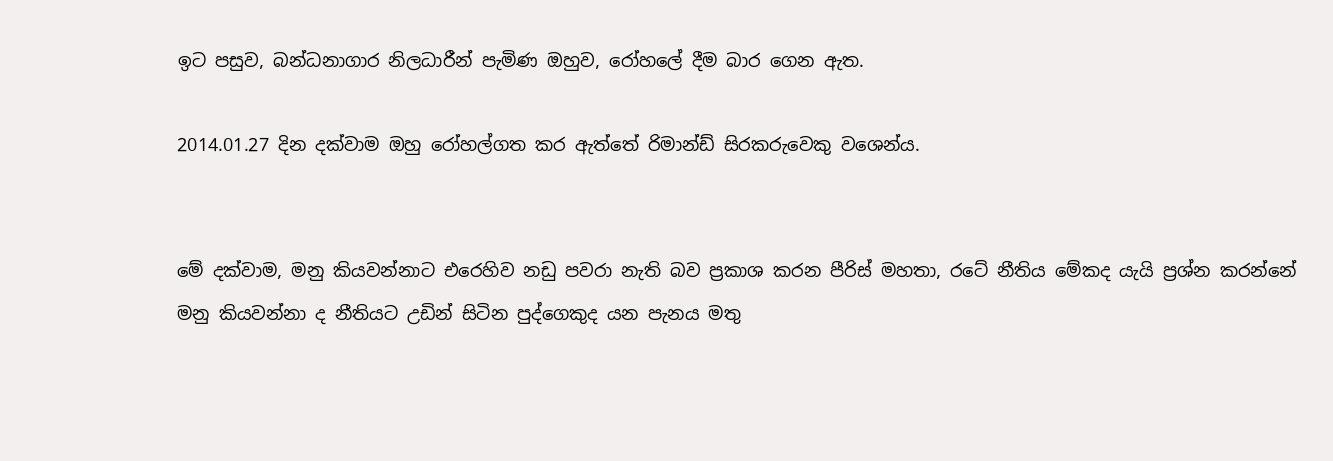ඉට පසුව, බන්ධනාගාර නිලධාරීන් පැමිණ ඔහුව, රෝහලේ දීම බාර ගෙන ඇත.

2014.01.27 දින දක්වාම ඔහු රෝහල්ගත කර ඇත්තේ රිමාන්ඩ් සිරකරුවෙකු වශෙන්ය.


මේ දක්වාම, මනු කියවන්නාට එරෙහිව නඩු පවරා නැති බව ප්‍රකාශ කරන පීරිස් මහතා, රටේ නීතිය මේකද යැයි ප්‍රශ්න කරන්නේ  මනු කියවන්නා ද නීතියට උඩින් සිටින පුද්ගෙකුද යන පැනය මතු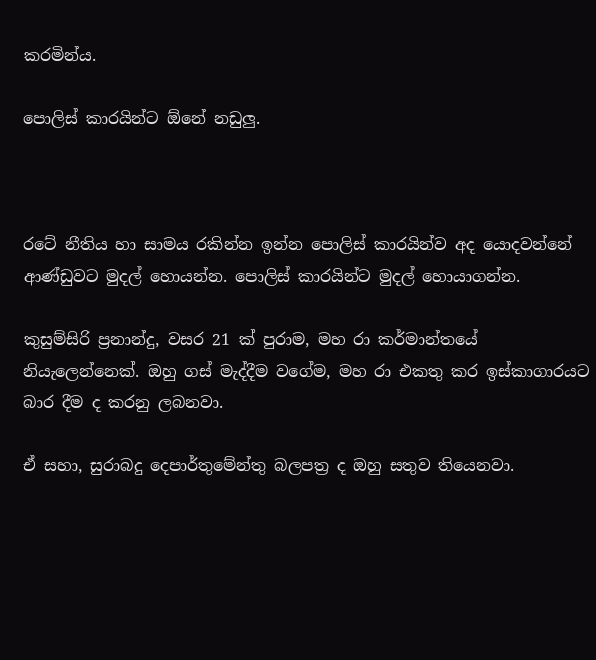කරමින්ය.

පොලිස් කාරයින්ට ඕනේ නඩුලු.



රටේ නීතිය හා සාමය රකින්න ඉන්න පොලිස් කාරයින්ව අද යොදවන්නේ ආණ්ඩුවට මුදල් හොයන්න. පොලිස් කාරයින්ට මුදල් හොයාගන්න.

කුසුම්සිරි ප්‍රනාන්දු, වසර 21 ක් පුරාම, මහ රා කර්මාන්තයේ නියැලෙන්නෙක්. ඔහු ගස් මැද්දීම වගේම, මහ රා එකතු කර ඉස්කාගාරයට බාර දීම ද කරනු ලබනවා.

ඒ සහා, සුරාබදු දෙපාර්තුමේන්තු බලපත්‍ර ද ඔහු සතුව තියෙනවා.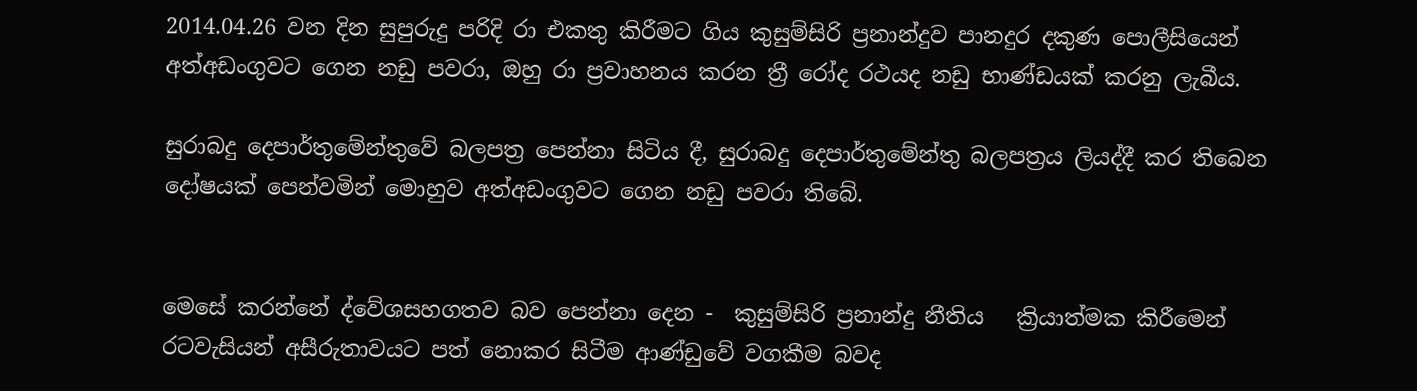2014.04.26 වන දින සුපුරුදු පරිදි රා එකතු කිරීමට ගිය කුසුම්සිරි ප්‍රනාන්දුව පානදුර දකුණ පොලීසියෙන් අත්අඩංගුවට ගෙන නඩු පවරා, ඔහු රා ප්‍රවාහනය කරන ත්‍රී රෝද රථයද නඩු භාණ්ඩයක් කරනු ලැබීය.

සුරාබදු දෙපාර්තුමේන්තුවේ බලපත්‍ර පෙන්නා සිටිය දී, සුරාබදු දෙපාර්තුමේන්තු බලපත්‍රය ලියද්දී කර තිබෙන දෝෂයක් පෙන්වමින් මොහුව අත්අඩංගුවට ගෙන නඩු පවරා තිබේ.


මෙසේ කරන්නේ ද්වේශසහගතව බව පෙන්නා දෙන -  කුසුම්සිරි ප්‍රනාන්දු නීතිය   ක්‍රියාත්මක කිරීමෙන් රටවැසියන් අසීරුතාවයට පත් නොකර සිටීම ආණ්ඩුවේ වගකීම බවද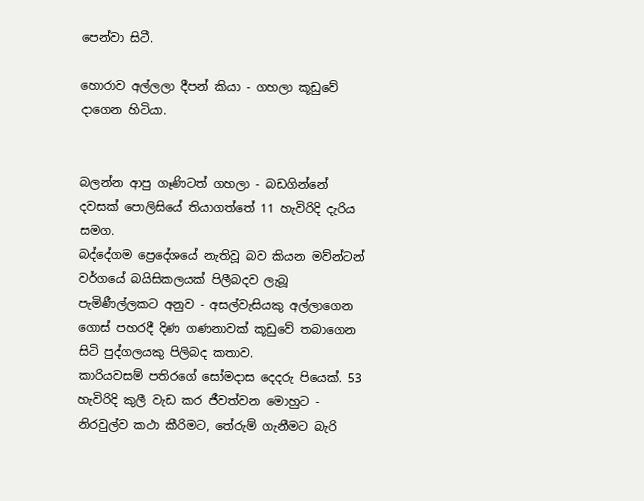පෙන්වා සිටී.

හොරාව අල්ලලා දීපන් කියා - ගහලා කූඩුවේ දාගෙන හිටියා.


බලන්න ආපු ගෑණිටත් ගහලා - බඩගින්නේ දවසක් පොලිසියේ තියාගත්තේ 11 හැවිරිදි දැරිය සමග.
බද්දේගම ප්‍රෙදේශයේ නැතිවූ බව කියන මව්න්ටන් වර්ගයේ බයිසිකලයක් පිලීබදව ලැබූ පැමිණීල්ලකට අනුව - අසල්වැසියකු අල්ලාගෙන ගොස් පහරදී දිණ ගණනාවක් කූඩුවේ තබාගෙන සිටි පුද්ගලයකු පිලිබද කතාව.
කාරියවසම් පතිරගේ සෝමදාස දෙදරු පියෙක්. 53 හැවිරිදි කුලී වැඩ කර ජීවත්වන මොහුට - නිරවුල්ව කථා කීරිමට, තේරුම් ගැනීමට බැරි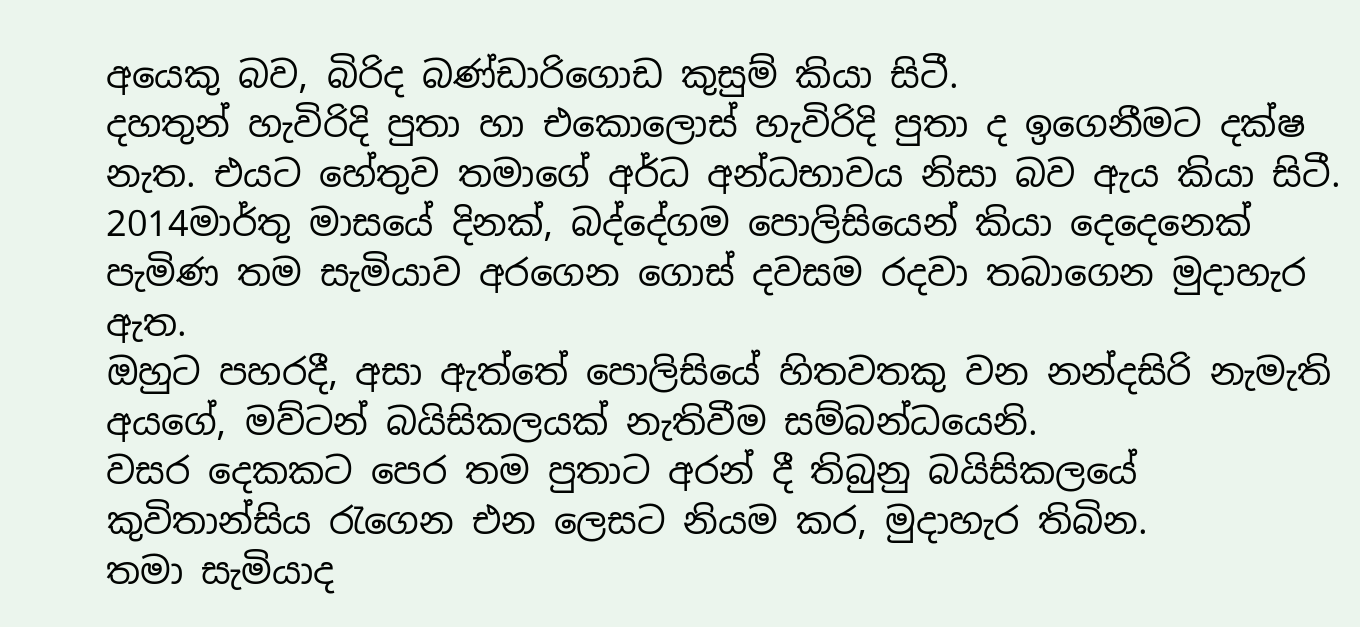අයෙකු බව, බිරිද බණ්ඩාරිගොඩ කුසුම් කියා සිටී.
දහතුන් හැවිරිදි පුතා හා එකොලොස් හැවිරිදි පුතා ද ඉගෙනීමට දක්ෂ  නැත. එයට හේතුව තමාගේ අර්ධ අන්ධභාවය නිසා බව ඇය කියා සිටී.
2014මාර්තු මාසයේ දිනක්, බද්දේගම පොලිසියෙන් කියා දෙදෙනෙක් පැමිණ තම සැමියාව අරගෙන ගොස් දවසම රදවා තබාගෙන මුදාහැර ඇත.
ඔහුට පහරදී, අසා ඇත්තේ පොලිසියේ හිතවතකු වන නන්දසිරි නැමැති අයගේ, මව්ටන් බයිසිකලයක් නැතිවීම සම්බන්ධයෙනි.
වසර දෙකකට පෙර තම පුතාට අරන් දී තිබුනු බයිසිකලයේ කුවිතාන්සිය රැගෙන එන ලෙසට නියම කර, මුදාහැර තිබින.
තමා සැමියාද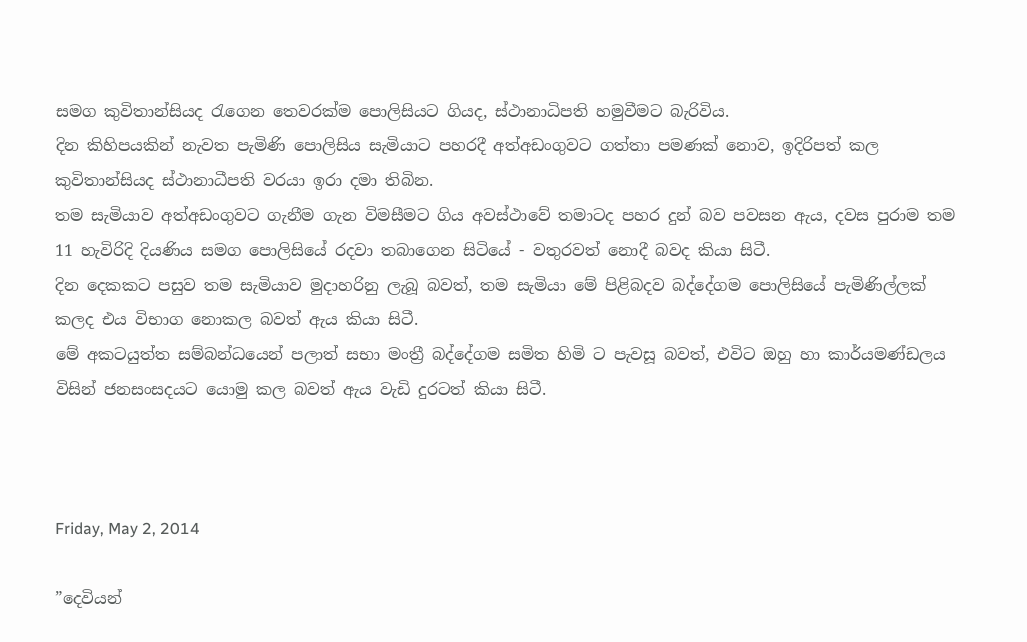සමග කුවිතාන්සියද රැගෙන තෙවරක්ම පොලිසියට ගියද, ස්ථානාධිපති හමුවීමට බැරිවිය.
දින කිහිපයකින් නැවත පැමිණි පොලිසිය සැමියාට පහරදී අත්අඩංගුවට ගත්තා පමණක් නොව, ඉදිරිපත් කල කුවිතාන්සියද ස්ථානාධීපති වරයා ඉරා දමා තිබින.
තම සැමියාව අත්අඩංගුවට ගැනීම ගැන විමසීමට ගිය අවස්ථාවේ තමාටද පහර දුන් බව පවසන ඇය, දවස පුරාම තම 11 හැවිරිදි දියණිය සමග පොලිසියේ රදවා තබාගෙන සිටියේ - වතුරවත් නොදී බවද කියා සිටී.
දින දෙකකට පසුව තම සැමියාව මුදාහරිනු ලැබූ බවත්, තම සැමියා මේ පිළිබදව බද්දේගම පොලිසියේ පැමිණිල්ලක් කලද එය විභාග නොකල බවත් ඇය කියා සිටී.
මේ අකටයුත්ත සම්බන්ධයෙන් පලාත් සභා මංත්‍රී බද්දේගම සමිත හිමි ට පැවසූ බවත්, එවිට ඔහු හා කාර්යමණ්ඩලය විසින් ජනසංසදයට යොමු කල බවත් ඇය වැඩි දුරටත් කියා සිටී.



Friday, May 2, 2014

”දෙවියන්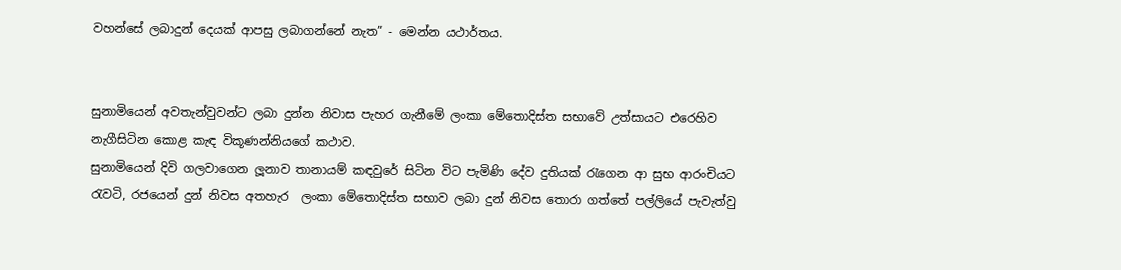වහන්සේ ලබාදුන් දෙයක් ආපසු ලබාගන්නේ නැත” - මෙන්න යථාර්තය.


සුනාමියෙන් අවතැන්වුවන්ට ලබා දුන්න නිවාස පැහර ගැනීමේ ලංකා මේතොදිස්ත සභාවේ උත්සායට එරෙහිව නැගීසිටින කොළ කැඳ විකූණන්නියගේ කථාව.
සුනාමියෙන් දිවි ගලවාගෙන ලූනාව තානායම් කඳවුරේ සිටින විට පැමිණි දේව දුතියක් රැගෙන ආ සුභ ආරංචියට රැවටි, රජයෙන් දුන් නිවස අතහැර  ලංකා මේතොදිස්ත සභාව ලබා දුන් නිවස තොරා ගත්තේ පල්ලියේ පැවැත්වු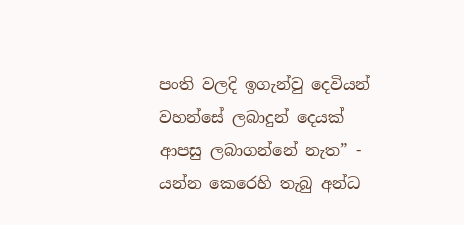පංති වලදි ඉගැන්වු දෙවියන් වහන්සේ ලබාදුන් දෙයක් ආපසු ලබාගන්නේ නැත” - යන්න කෙරෙහි තැබු අන්ධ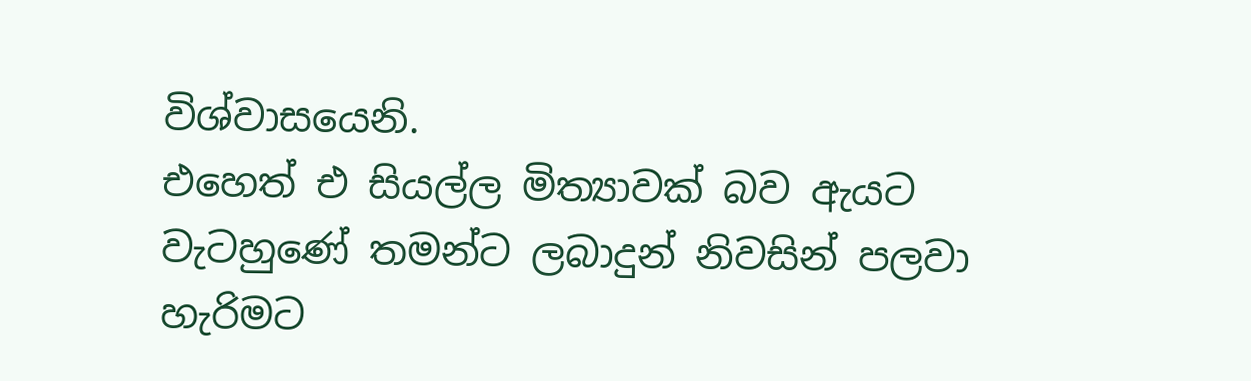විශ්වාසයෙනි.
එහෙත් එ සියල්ල මිත්‍යාවක් බව ඇයට වැටහුණේ තමන්ට ලබාදුන් නිවසින් පලවා හැරිමට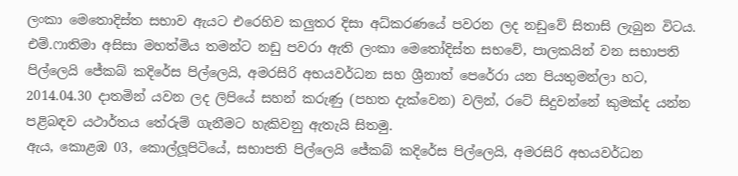ලංකා මෙතොදිස්ත සභාව ඇයට එරෙහිව කලුතර දිසා අධ්කරණයේ පවරන ලද නඩුවේ සිතාසි ලැබුන විටය.
එම්.ෆාතිමා අසිසා මහත්මිය තමන්ට නඩු පවරා ඇති ලංකා මෙතෝදිස්ත සභවේ, පාලකයින් වන සභාපති පිල්ලෙයි ජේකබ් කදිරේස පිල්ලෙයි, අමරසිරි අභයවර්ධන සහ ශ්‍රීනාත් පෙරේරා යන පියතුමන්ලා හට, 2014.04.30 දාතමින් යවන ලද ලිපියේ සහන් කරුණු (පහත දැක්වෙන) වලින්, රටේ සිදුවන්නේ කුමක්ද යන්න පළිබඳව යථාර්තය තේරුම් ගැනීමට හැකිවනු ඇතැයි සිතමු.
ඇය, කොළඹ 03, කොල්ලූපිටියේ, සභාපති පිල්ලෙයි ජේකබ් කදිරේස පිල්ලෙයි, අමරසිරි අභයවර්ධන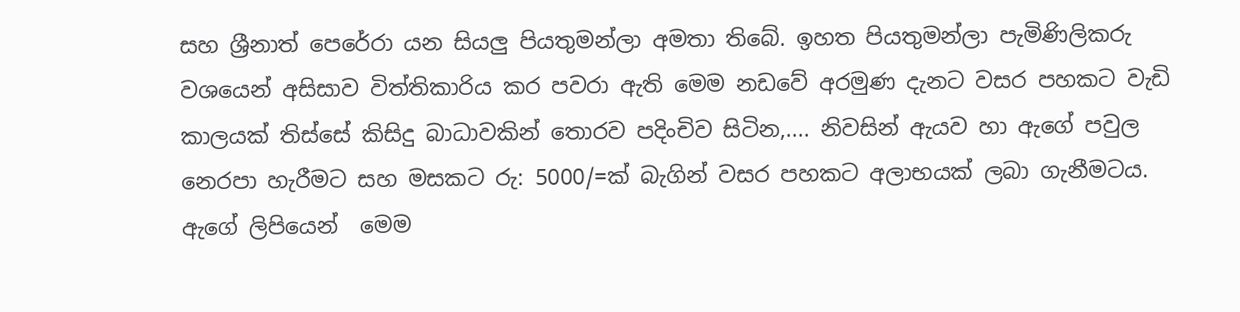සහ ශ්‍රීනාත් පෙරේරා යන සියලු පියතුමන්ලා අමතා තිබේ. ඉහත පියතුමන්ලා පැමිණිලිකරු වශයෙන් අසිසාව විත්තිකාරිය කර පවරා ඇති මෙම නඩවේ අරමුණ දැනට වසර පහකට වැඩි කාලයක් තිස්සේ කිසිදු බාධාවකින් තොරව පදිංචිව සිටින,.... නිවසින් ඇයව හා ඇගේ පවුල නෙරපා හැරීමට සහ මසකට රු: 5000/=ක් බැගින් වසර පහකට අලාභයක් ලබා ගැනීමටය.
ඇගේ ලිපියෙන්  මෙම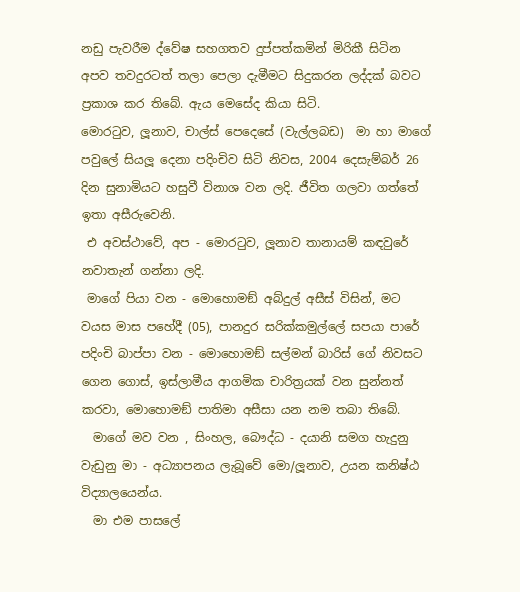නඩු පැවරීම ද්වේෂ සහගතව දුප්පත්කමින් මිරිකී සිටින අපව තවදුරටත් තලා පෙලා දැමීමට සිදුකරන ලද්දක් බවට ප්‍රකාශ කර තිබේ. ඇය මෙසේද කියා සිටි.
මොරටුව, ලූනාව, චාල්ස් පෙදෙසේ (වැල්ලබඩ)  මා හා මාගේ පවුලේ සියලූ දෙනා පදිංචිව සිටි නිවස, 2004 දෙසැම්බර් 26 දින සුනාමියට හසුවී විනාශ වන ලදි. ජීවිත ගලවා ගත්තේ ඉතා අසීරුවෙනි.
 එ අවස්ථාවේ, අප - මොරටුව, ලූනාව තානායම් කඳවුරේ නවාතැන් ගන්නා ලදි.
 මාගේ පියා වන - මොහොමඞ් අබ්දුල් අසීස් විසින්, මට වයස මාස පහේදී (05), පානදුර සරික්කමුල්ලේ සපයා පාරේ පදිංචි බාප්පා වන - මොහොමඞ් සල්මන් බාරිස් ගේ නිවසට ගෙන ගොස්, ඉස්ලාමීය ආගමික චාරිත්‍රයක් වන සුන්නත් කරවා, මොහොමඞ් පාතිමා අසීසා යන නම තබා තිබේ.
  මාගේ මව වන , සිංහල, බෞද්ධ - දයානි සමග හැදුනු වැඩුනු මා - අධ්‍යාපනය ලැබූවේ මො/ලූනාව, උයන කනිෂ්ඨ විද්‍යාලයෙන්ය.
  මා එම පාසලේ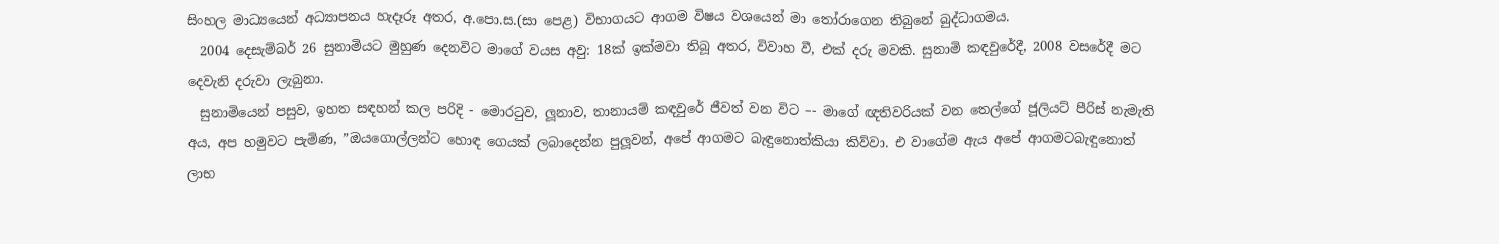සිංහල මාධ්‍යයෙන් අධ්‍යාපනය හැදෑරූ අතර, අ.පො.ස.(සා පෙළ) විභාගයට ආගම විෂය වශයෙන් මා තෝරාගෙන තිබුනේ බුද්ධාගමය.
  2004 දෙසැම්බර් 26 සුනාමියට මුහුණ දෙනවිට මාගේ වයස අවු: 18ක් ඉක්මවා තිබූ අතර, විවාහ වී, එක් දරු මවකි. සුනාමි කඳවුරේදී, 2008 වසරේදී මට දෙවැනි දරුවා ලැබුනා.
  සුනාමියෙන් පසුව, ඉහත සඳහන් කල පරිදි - මොරටුව, ලූනාව, තානායම් කඳවුරේ ජීවත් වන විට –- මාගේ ඥතිවරියක් වන තෙල්ගේ ජූලියට් පීරිස් නැමැති අය, අප හමුවට පැමිණ, ”ඔයගොල්ලන්ට හොඳ ගෙයක් ලබාදෙන්න පුලූවන්, අපේ ආගමට බැඳුනොත්කියා කිව්වා. එ වාගේම ඇය අපේ ආගමටබැඳුනොත් ලාභ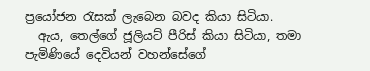ප්‍රයෝජන රැසක් ලැබෙන බවද කියා සිටියා.
  ඇය, තෙල්ගේ ජූලියට් පීරිස් කියා සිටියා, තමා පැමිණියේ දෙවියන් වහන්සේගේ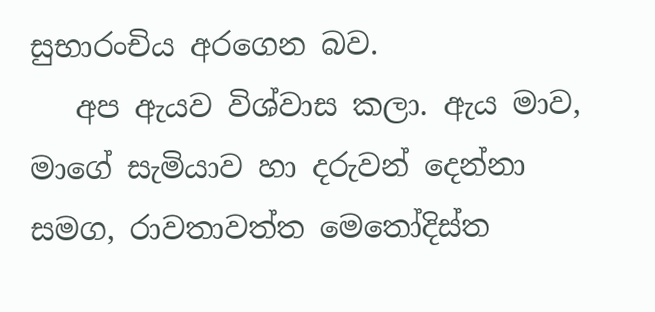සුභාරංචිය අරගෙන බව.
   අප ඇයව විශ්වාස කලා. ඇය මාව, මාගේ සැමියාව හා දරුවන් දෙන්නා සමග, රාවතාවත්ත මෙතෝදිස්ත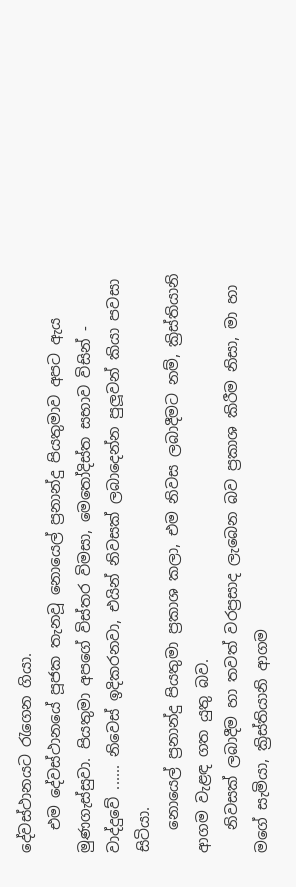දේවස්ථානයට රැගෙන ගියා.
   එම දේවස්ථානයේ පූජක තැනවූ නොයෙල් ප්‍රනාන්දු පියතුමාව අපට ඇය මුණගැස්සුවා. පියතුමා අපගේ විස්තර විමසා, මෙතෝදිස්ත සභාව විසින් - වාද්දුවේ ...... නිවෙස් ඉදිකරනවා, එයින් නිවසක් ලබාදෙන්න පුලූවන් කියා පවසා සිටියා.
   නොයෙල් ප්‍රනාන්දු පියතුමා ප්‍රකාශ කලා, එම නිවස ලබාදීමට නම්, ක්‍රිස්තියානි ආගම වැළඳ ගත යුතු බව.
   නිවසක් ලබාදීම හා තවත් වරප්‍රසාද ලැබෙන බව ප්‍රකාශ කිරීම නිසා, මා හා මගේ සැමියා, ක්‍රිස්තියානි ආගම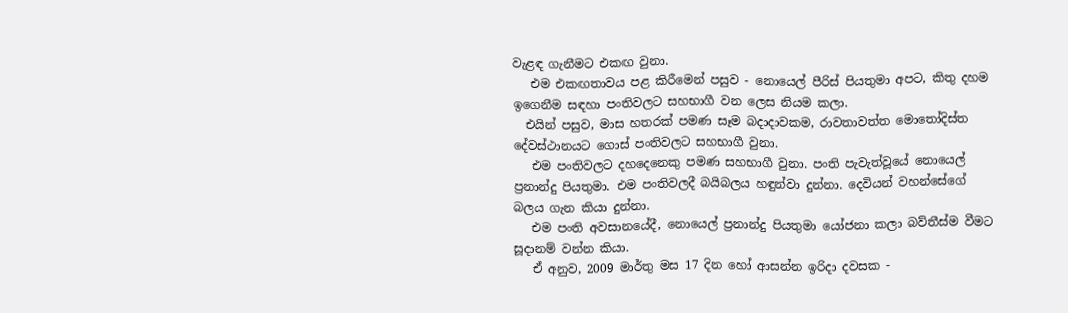වැළඳ ගැනීමට එකඟ වුනා.
   එම එකඟතාවය පළ කිරීමෙන් පසුව - නොයෙල් පීරිස් පියතුමා අපට, කිතු දහම ඉගෙනීම සඳහා පංතිවලට සහභාගී වන ලෙස නියම කලා.
  එයින් පසුව, මාස හතරක් පමණ සෑම බදාදාවකම, රාවතාවත්ත මොතෝදිස්ත දේවස්ථානයට ගොස් පංතිවලට සහභාගී වුනා.
   එම පංතිවලට දහදෙනෙකු පමණ සහභාගී වුනා. පංති පැවැත්වූයේ නොයෙල් ප්‍රනාන්දු පියතුමා. එම පංතිවලදී බයිබලය හඳුන්වා දුන්නා. දෙවියන් වහන්සේගේ බලය ගැන කියා දුන්නා.
   එම පංති අවසානයේදී, නොයෙල් ප්‍රනාන්දු පියතුමා යෝජනා කලා බව්තීස්ම වීමට සූදානම් වන්න කියා.
   ඒ අනුව, 2009 මාර්තු මස 17 දින හෝ ආසන්න ඉරිදා දවසක -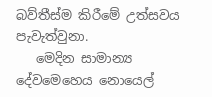බව්තීස්ම කිරීමේ උත්සවය පැවැත්වුනා.
   මෙදින සාමාන්‍ය දේවමෙහෙය නොයෙල්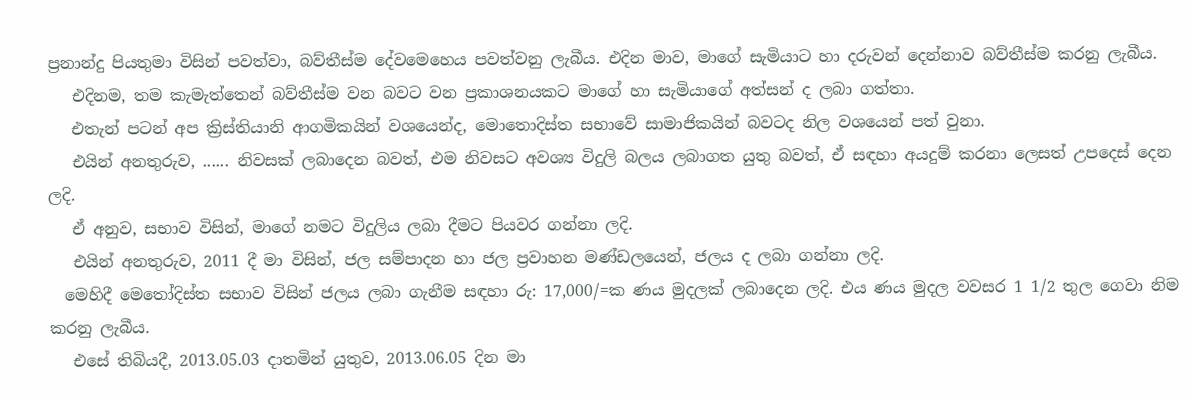ප්‍රනාන්දු පියතුමා විසින් පවත්වා, බව්තීස්ම දේවමෙහෙය පවත්වනු ලැබීය. එදින මාව, මාගේ සැමියාට හා දරුවන් දෙන්නාව බව්තීස්ම කරනු ලැබීය.
   එදිනම, තම කැමැත්තෙන් බව්තීස්ම වන බවට වන ප්‍රකාශනයකට මාගේ හා සැමියාගේ අත්සන් ද ලබා ගත්තා.
   එතැන් පටන් අප ක්‍රිස්තියානි ආගමිකයින් වශයෙන්ද, මොතොදිස්ත සභාවේ සාමාජිකයින් බවටද නිල වශයෙන් පත් වුනා.
   එයින් අනතුරුව, ...... නිවසක් ලබාදෙන බවත්, එම නිවසට අවශ්‍ය විදුලි බලය ලබාගත යුතු බවත්, ඒ සඳහා අයදුම් කරනා ලෙසත් උපදෙස් දෙන ලදි.
   ඒ අනුව, සභාව විසින්, මාගේ නමට විදුලිය ලබා දීමට පියවර ගන්නා ලදි.
   එයින් අනතුරුව, 2011 දී මා විසින්, ජල සම්පාදන හා ජල ප්‍රවාහන මණ්ඩලයෙන්, ජලය ද ලබා ගන්නා ලදි.
  මෙහිදී මෙතෝදිස්ත සභාව විසින් ජලය ලබා ගැනීම සඳහා රු: 17,000/=ක ණය මුදලක් ලබාදෙන ලදි. එය ණය මුදල වවසර 1 1/2 තුල ගෙවා නිම කරනු ලැබීය.
   එසේ තිබියදී, 2013.05.03 දාතමින් යුතුව, 2013.06.05 දින මා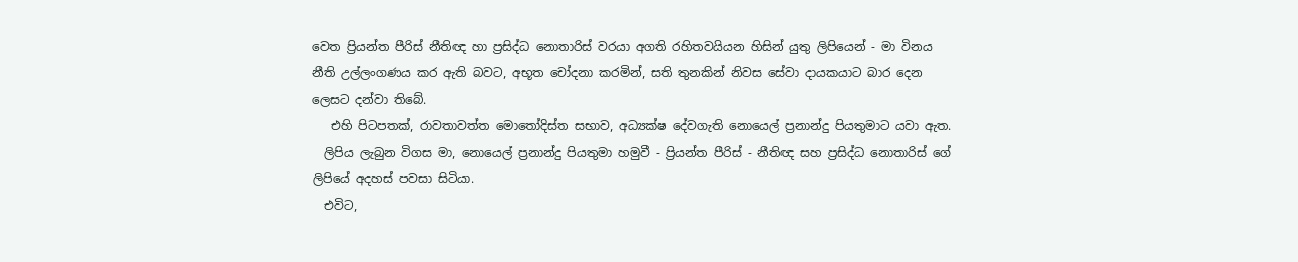වෙත ප්‍රියන්ත පීරිස් නීතිඥ හා ප්‍රසිද්ධ නොතාරිස් වරයා අගති රහිතවයියන හිසින් යුතු ලිපියෙන් - මා විනය නීති උල්ලංගණය කර ඇති බවට, අභූත චෝදනා කරමින්, සති තුනකින් නිවස සේවා දායකයාට බාර දෙන ලෙසට දන්වා තිබේ.
   එහි පිටපතක්, රාවතාවත්ත මොතෝදිස්ත සභාව, අධ්‍යක්ෂ දේවගැති නොයෙල් ප්‍රනාන්දු පියතුමාට යවා ඇත.
  ලිපිය ලැබුන විගස මා, නොයෙල් ප්‍රනාන්දු පියතුමා හමුවී - ප්‍රියන්ත පීරිස් - නීතිඥ සහ ප්‍රසිද්ධ නොතාරිස් ගේ ලිපියේ අදහස් පවසා සිටියා.
  එවිට,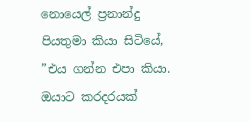නොයෙල් ප්‍රනාන්දු පියතුමා කියා සිටියේ, ”එය ගන්න එපා කියා. ඔයාට කරදරයක්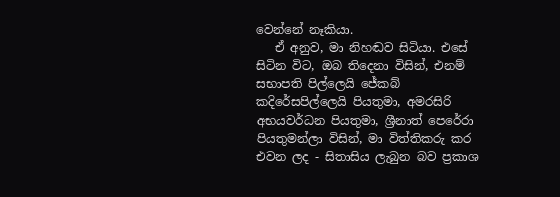වෙන්නේ නෑකියා.
   ඒ අනුව, මා නිහඬව සිටියා. එසේ සිටින විට, ඔබ තිදෙනා විසින්, එනම් සභාපති පිල්ලෙයි ජේකබ් කදිරේසපිල්ලෙයි පියතුමා, අමරසිරි අභයවර්ධන පියතුමා, ශ්‍රීනාත් පෙරේරා පියතුමන්ලා විසින්, මා විත්තිකරු කර එවන ලද - සිතාසිය ලැබුන බව ප්‍රකාශ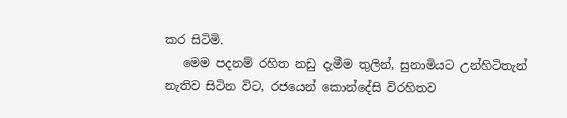කර සිටිමි.
   මෙම පදනම් රහිත නඩු දැමීම තුලින්, සුනාමියට උන්හිටිතැන් නැතිව සිටින විට, රජයෙන් කොන්දේසි විරහිතව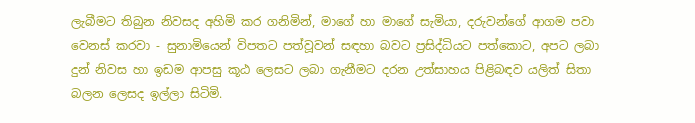ලැබීමට තිබුන නිවසද අහිමි කර ගනිමින්, මාගේ හා මාගේ සැමියා, දරුවන්ගේ ආගම පවා වෙනස් කරවා - සුනාමියෙන් විපතට පත්වූවන් සඳහා බවට ප්‍රසිද්ධියට පත්කොට, අපට ලබා දුන් නිවස හා ඉඩම ආපසු කූඨ ලෙසට ලබා ගැනීමට දරන උත්සාහය පිළිබඳව යලිත් සිතා බලන ලෙසද ඉල්ලා සිටිමි.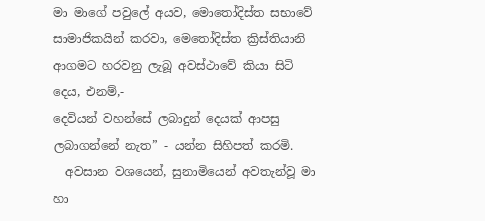මා මාගේ පවුලේ අයව, මොතෝදිස්ත සභාවේ සාමාජිකයින් කරවා, මෙතෝදිස්ත ක්‍රිස්තියානි ආගමට හරවනු ලැබූ අවස්ථාවේ කියා සිටි දෙය, එනම්,-
දෙවියන් වහන්සේ ලබාදුන් දෙයක් ආපසු ලබාගන්නේ නැත” - යන්න සිහිපත් කරමි.
  අවසාන වශයෙන්, සුනාමියෙන් අවතැන්වූ මා හා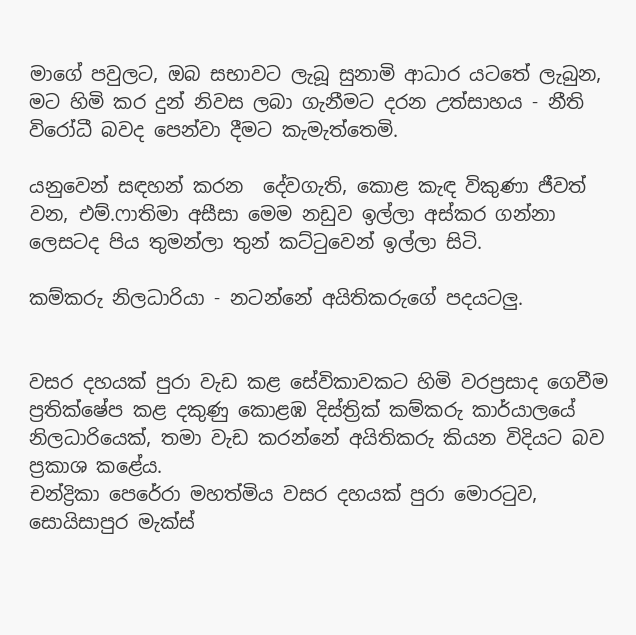මාගේ පවුලට, ඔබ සභාවට ලැබූ සුනාමි ආධාර යටතේ ලැබුන, මට හිමි කර දුන් නිවස ලබා ගැනීමට දරන උත්සාහය - නීති විරෝධී බවද පෙන්වා දීමට කැමැත්තෙමි.

යනුවෙන් සඳහන් කරන  දේවගැති, කොළ කැඳ විකුණා ජීවත් වන, එම්.ෆාතිමා අසීසා මෙම නඩුව ඉල්ලා අස්කර ගන්නා ලෙසටද පිය තුමන්ලා තුන් කට්ටුවෙන් ඉල්ලා සිටි.

කම්කරු නිලධාරියා - නටන්නේ අයිතිකරුගේ පදයටලු.


වසර දහයක් පුරා වැඩ කළ සේවිකාවකට හිමි වරප්‍රසාද ගෙවීම ප්‍රතික්ෂේප කළ දකුණු කොළඹ දිස්ත්‍රික් කම්කරු කාර්යාලයේ නිලධාරියෙක්, තමා වැඩ කරන්නේ අයිතිකරු කියන විදියට බව ප්‍රකාශ කළේය.
චන්ද්‍රිකා පෙරේරා මහත්මිය වසර දහයක් පුරා මොරටුව, සොයිසාපුර මැක්ස්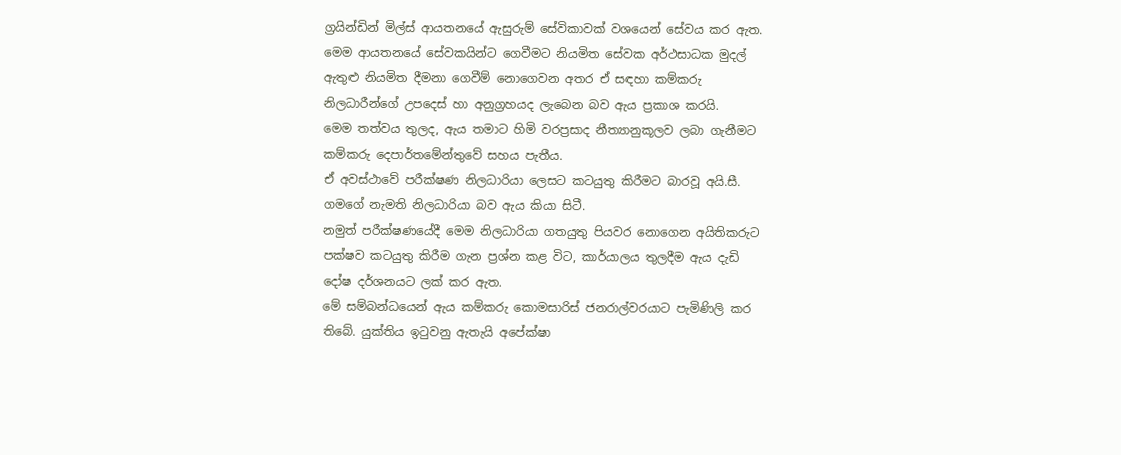ග්‍රයින්ඩින් මිල්ස් ආයතනයේ ඇසුරුම් සේවිකාවක් වශයෙන් සේවය කර ඇත.
මෙම ආයතනයේ සේවකයින්ට ගෙවීමට නියමිත සේවක අර්ථසාධක මුදල් ඇතුළු නියමිත දීමනා ගෙවීම් නොගෙවන අතර ඒ සඳහා කම්කරු නිලධාරීන්ගේ උපදෙස් හා අනුග්‍රහයද ලැබෙන බව ඇය ප්‍රකාශ කරයි.
මෙම තත්වය තුලද, ඇය තමාට හිමි වරප්‍රසාද නීත්‍යානුකූලව ලබා ගැනීමට කම්කරු දෙපාර්තමේන්තුවේ සහය පැතීය.
ඒ අවස්ථාවේ පරීක්ෂණ නිලධාරියා ලෙසට කටයුතු කිරීමට බාරවූ අයි.සී. ගමගේ නැමති නිලධාරියා බව ඇය කියා සිටී.
නමුත් පරීක්ෂණයේදී මෙම නිලධාරියා ගතයුතු පියවර නොගෙන අයිතිකරුට පක්ෂව කටයුතු කිරීම ගැන ප්‍රශ්න කළ විට, කාර්යාලය තුලදීම ඇය දැඩි දෝෂ දර්ශනයට ලක් කර ඇත.
මේ සම්බන්ධයෙන් ඇය කම්කරු කොමසාරිස් ජනරාල්වරයාට පැමිණිලි කර තිබේ. යුක්තිය ඉටුවනු ඇතැයි අපේක්ෂා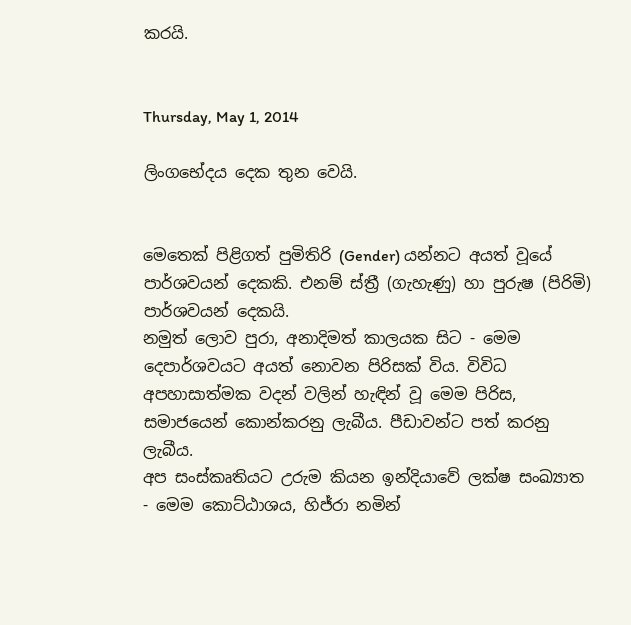කරයි.


Thursday, May 1, 2014

ලිංගභේදය දෙක තුන වෙයි.


මෙතෙක් පිළිගත් පුමිතිරි (Gender) යන්නට අයත් වූයේ පාර්ශවයන් දෙකකි. එනම් ස්ත්‍රී (ගැහැණු) හා පුරුෂ (පිරිමි) පාර්ශවයන් දෙකයි.
නමුත් ලොව පුරා, අනාදිමත් කාලයක සිට - මෙම දෙපාර්ශවයට අයත් නොවන පිරිසක් විය. විවිධ අපහාසාත්මක වදන් වලින් හැඳින් වූ මෙම පිරිස, සමාජයෙන් කොන්කරනු ලැබීය. පීඩාවන්ට පත් කරනු ලැබීය.
අප සංස්කෘතියට උරුම කියන ඉන්දියාවේ ලක්ෂ සංඛ්‍යාත - මෙම කොට්ඨාශය, හිජ්රා නමින්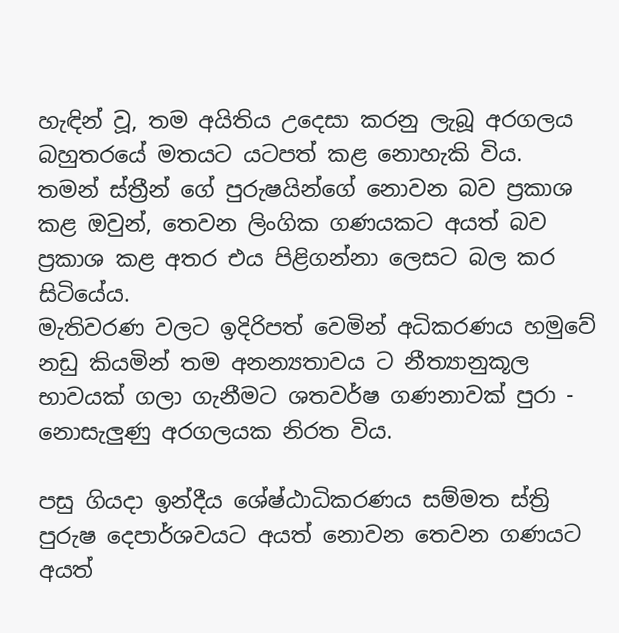හැඳින් වූ, තම අයිතිය උදෙසා කරනු ලැබූ අරගලය බහුතරයේ මතයට යටපත් කළ නොහැකි විය.
තමන් ස්ත්‍රීන් ගේ පුරුෂයින්ගේ නොවන බව ප්‍රකාශ කළ ඔවුන්, තෙවන ලිංගික ගණයකට අයත් බව ප්‍රකාශ කළ අතර එය පිළිගන්නා ලෙසට බල කර සිටියේය.
මැතිවරණ වලට ඉදිරිපත් වෙමින් අධිකරණය හමුවේ නඩු කියමින් තම අනන්‍යතාවය ට නීත්‍යානුකූල භාවයක් ගලා ගැනීමට ශතවර්ෂ ගණනාවක් පුරා - නොසැලුණු අරගලයක නිරත විය.

පසු ගියදා ඉන්දීය ශේෂ්ඨාධිකරණය සම්මත ස්ත්‍රි පුරුෂ දෙපාර්ශවයට අයත් නොවන තෙවන ගණයට අයත්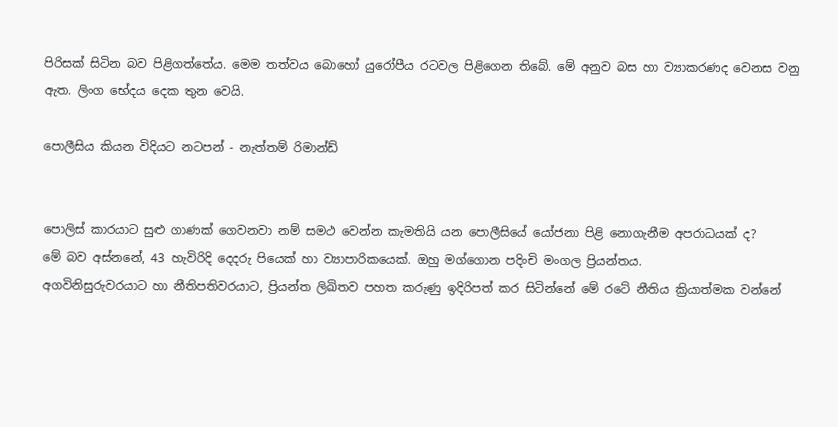පිරිසක් සිටින බව පිළිගත්තේය. මෙම තත්වය බොහෝ යුරෝපීය රටවල පිළිගෙන තිබේ. මේ අනුව බස හා ව්‍යාකරණද වෙනස වනු ඇත. ලිංග භේදය දෙක තුන වෙයි.

පොලීසිය කියන විදියට නටපන් - නැත්තම් රිමාන්ඩ්


පොලිස් කාරයාට සුළු ගාණක් ගෙවනවා නම් සමථ වෙන්න කැමතියි යන පොලීසියේ යෝජනා පිළි නොගැනීම අපරාධයක් ද?
මේ බව අස්නනේ, 43 හැවිරිදි දෙදරු පියෙක් හා ව්‍යාපාරිකයෙක්. ඔහු මග්ගොන පදිංචි මංගල ප්‍රියන්තය.
අගවිනිසුරුවරයාට හා නීතිපතිවරයාට, ප්‍රියන්ත ලිඛිතව පහත කරුණු ඉදිරිපත් කර සිටින්නේ මේ රටේ නීතිය ක්‍රියාත්මක වන්නේ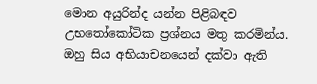මොන අයුරින්ද යන්න පිළිබඳව උභතෝකෝටික ප්‍රශ්නය මතු කරමින්ය.
ඔහු සිය අභියාචනයෙන් දක්වා ඇති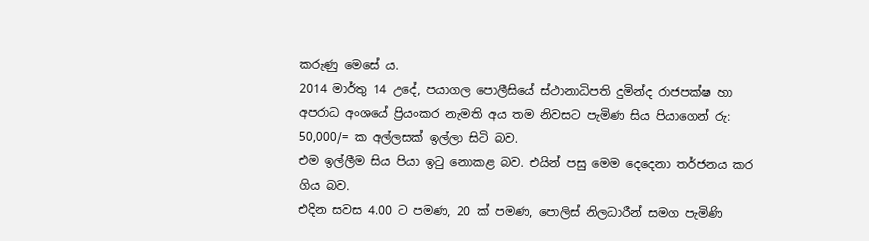කරුණු මෙසේ ය.
2014 මාර්තු 14 උදේ, පයාගල පොලීසියේ ස්ථානාධිපති දුමින්ද රාජපක්ෂ හා අපරාධ අංශයේ ප්‍රියංකර නැමති අය තම නිවසට පැමිණ සිය පියාගෙන් රු: 50,000/= ක අල්ලසක් ඉල්ලා සිටි බව.
එම ඉල්ලීම සිය පියා ඉටු නොකළ බව. එයින් පසු මෙම දෙදෙනා තර්ජනය කර ගිය බව.
එදින සවස 4.00 ට පමණ, 20 ක් පමණ, පොලිස් නිලධාරීන් සමග පැමිණි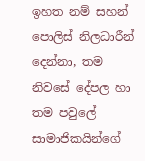ඉහත නම් සහන් පොලිස් නිලධාරීන් දෙන්නා, තම නිවසේ දේපල හා තම පවුලේ සාමාජිකයින්ගේ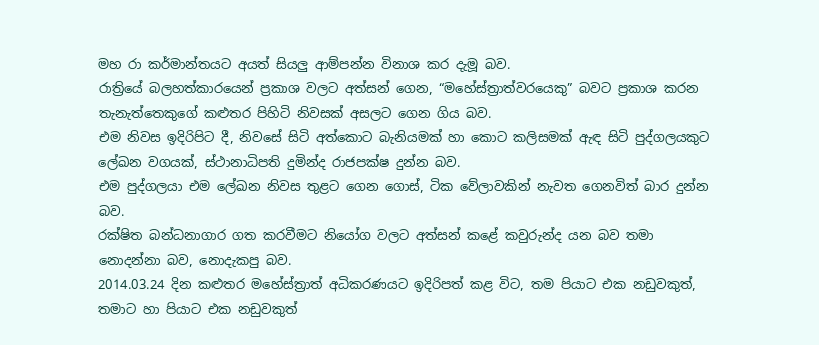මහ රා කර්මාන්තයට අයත් සියලු ආම්පන්න විනාශ කර දැමූ බව.
රාත්‍රියේ බලහත්කාරයෙන් ප්‍රකාශ වලට අත්සන් ගෙන, “මහේස්ත්‍රාත්වරයෙකු” බවට ප්‍රකාශ කරන තැනැත්තෙකුගේ කළුතර පිහිටි නිවසක් අසලට ගෙන ගිය බව.
එම නිවස ඉදිරිපිට දී, නිවසේ සිටි අත්කොට බැනියමක් හා කොට කලිසමක් ඇඳ සිටි පුද්ගලයකුට ලේඛන වගයක්, ස්ථානාධිපති දුමින්ද රාජපක්ෂ දුන්න බව.
එම පුද්ගලයා එම ලේඛන නිවස තුළට ගෙන ගොස්, ටික වේලාවකින් නැවත ගෙනවිත් බාර දුන්න බව.
රක්ෂිත බන්ධනාගාර ගත කරවීමට නියෝග වලට අත්සන් කළේ කවුරුන්ද යන බව තමා නොදන්නා බව, නොදැකපු බව.
2014.03.24 දින කළුතර මහේස්ත්‍රාත් අධිකරණයට ඉදිරිපත් කළ විට, තම පියාට එක නඩුවකුත්, තමාට හා පියාට එක නඩුවකුත්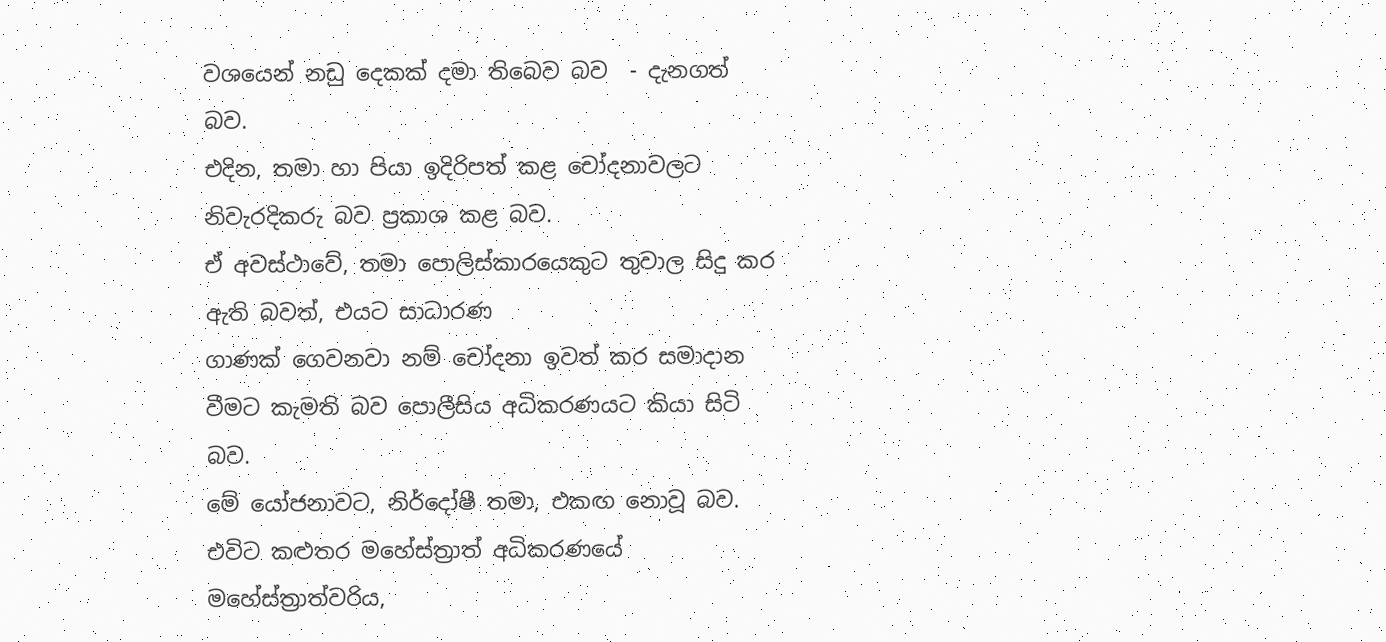වශයෙන් නඩු දෙකක් දමා තිබෙව බව  - දැනගත් බව.
එදින, තමා හා පියා ඉදිරිපත් කළ චෝදනාවලට නිවැරදිකරු බව ප්‍රකාශ කළ බව.
ඒ අවස්ථාවේ, තමා පොලිස්කාරයෙකුට තුවාල සිදු කර ඇති බවත්, එයට සාධාරණ
ගාණක් ගෙවනවා නම් චෝදනා ඉවත් කර සමාදාන වීමට කැමති බව පොලීසිය අධිකරණයට කියා සිටි බව.
මේ යෝජනාවට, නිර්දෝෂී තමා, එකඟ නොවූ බව.
එවිට කළුතර මහේස්ත්‍රාත් අධිකරණයේ මහේස්ත්‍රාත්වරිය,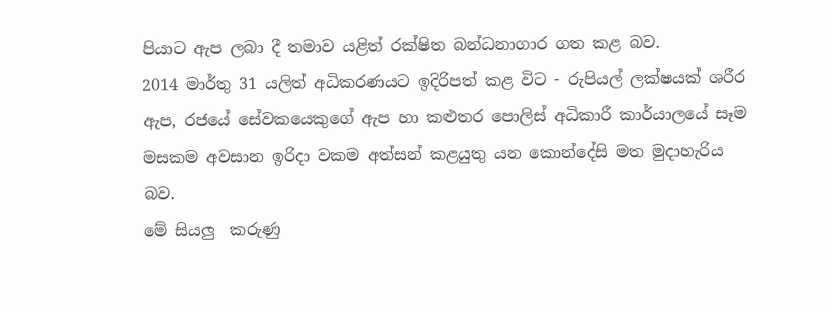පියාට ඇප ලබා දී තමාව යළිත් රක්ෂිත බන්ධනාගාර ගත කළ බව.
2014 මාර්තු 31 යලිත් අධිකරණයට ඉදිරිපත් කළ විට - රුපියල් ලක්ෂයක් ශරීර ඇප, රජයේ සේවකයෙකුගේ ඇප හා කළුතර පොලිස් අධිකාරී කාර්යාලයේ සෑම මසකම අවසාන ඉරිදා වකම අත්සන් කළයුතු යන කොන්දේසි මත මුදාහැරිය බව.
මේ සියලු  කරුණු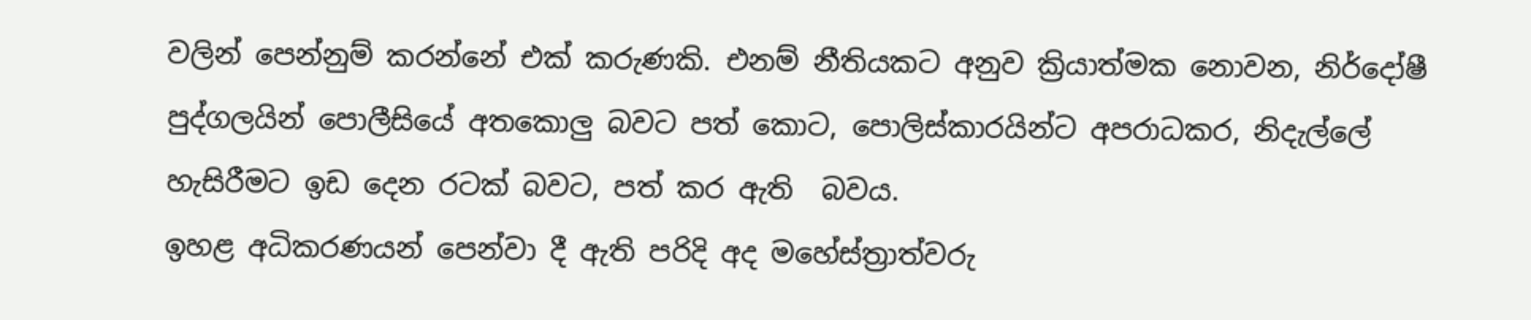වලින් පෙන්නුම් කරන්නේ එක් කරුණකි. එනම් නීතියකට අනුව ක්‍රියාත්මක නොවන, නිර්දෝෂී පුද්ගලයින් පොලීසියේ අතකොලු බවට පත් කොට, පොලිස්කාරයින්ට අපරාධකර, නිදැල්ලේ හැසිරීමට ඉඩ දෙන රටක් බවට, පත් කර ඇති  බවය.
ඉහළ අධිකරණයන් පෙන්වා දී ඇති පරිදි අද මහේස්ත්‍රාත්වරු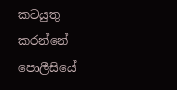කටයුතු කරන්නේ පොලීසියේ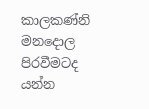කාලකණ්නි මනදොල පිරවීමටද යන්න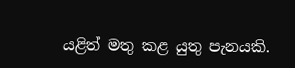යළිත් මතු කළ යුතු පැනයකි.